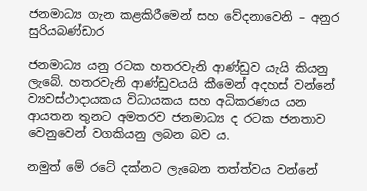ජනමාධ්‍ය ගැන කළකිරීමෙන් සහ වේදනාවෙනි – අනුර සුරියබණ්ඩාර

ජනමාධ්‍ය යනු රටක හතරවැනි ආණ්ඩුව යැයි කියනු ලැබේ. හතරවැනි ආණ්ඩුවයයි කීමෙන් අදහස් වන්නේ ව්‍යවස්ථාදායකය විධායකය සහ අධිකරණය යන ආයතන තුනට අමතරව ජනමාධ්‍ය ද රටක ජනතාව වෙනුවෙන් වගකියනු ලබන බව ය.

නමුත් මේ රටේ දක්නට ලැබෙන තත්ත්වය වන්නේ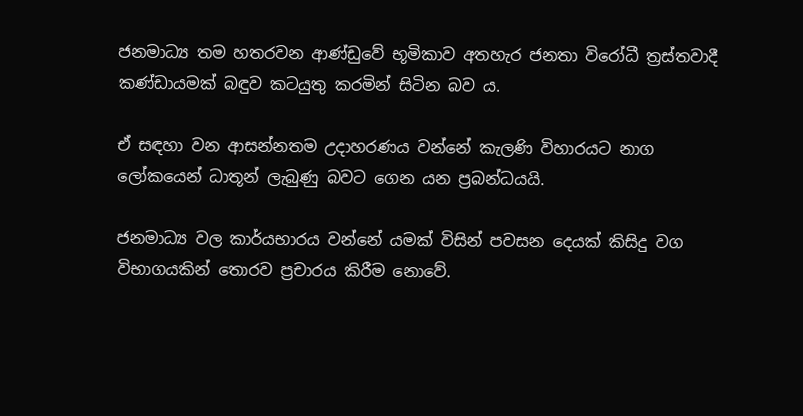ජනමාධ්‍ය තම හතරවන ආණ්ඩුවේ භූමිකාව අතහැර ජනතා විරෝධී ත්‍රස්තවාදී කණ්ඩායමක් බඳුව කටයුතු කරමින් සිටින බව ය.

ඒ සඳහා වන ආසන්නතම උදාහරණය වන්නේ කැලණි විහාරයට නාග ලෝකයෙන් ධාතූන් ලැබුණු බවට ගෙන යන ප්‍රබන්ධයයි.

ජනමාධ්‍ය වල කාර්යභාරය වන්නේ යමක් විසින් පවසන දෙයක් කිසිදු වග විභාගයකින් තොරව ප්‍රචාරය කිරීම නොවේ.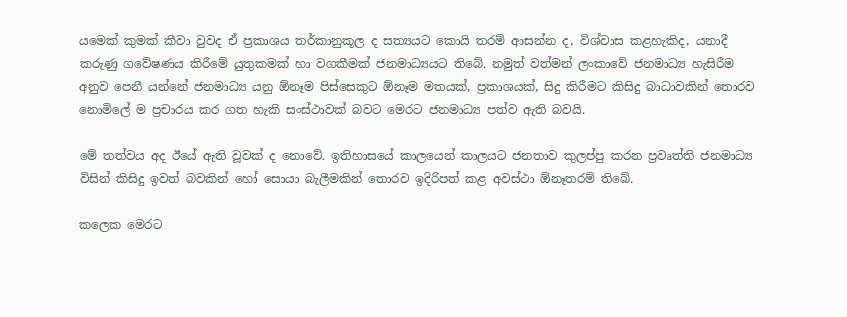යමෙක් කුමක් කීවා වුවද ඒ ප්‍රකාශය තර්කානුකූල ද සත්‍යයට කොයි තරම් ආසන්න ද, විශ්වාස කළහැකිද, යනාදී කරුණු ගවේෂණය කිරීමේ යුතුකමක් හා වගකීමක් ජනමාධ්‍යයට තිබේ. නමුත් වත්මන් ලංකාවේ ජනමාධ්‍ය හැසිරීම අනුව පෙනී යන්නේ ජනමාධ්‍ය යනු ඕනෑම පිස්සෙකුට ඕනෑම මතයක්, ප්‍රකාශයක්, සිදු කිරීමට කිසිදු බාධාවකින් තොරව නොමිලේ ම ප්‍රචාරය කර ගත හැකි සංස්ථාවක් බවට මෙරට ජනමාධ්‍ය පත්ව ඇති බවයි.

මේ තත්වය අද ඊයේ ඇති වූවක් ද නොවේ. ඉතිහාසයේ කාලයෙන් කාලයට ජනතාව කුලප්පු කරන ප්‍රවෘත්ති ජනමාධ්‍ය විසින් කිසිදු ඉවත් බවකින් හෝ සොයා බැලීමකින් තොරව ඉදිරිපත් කළ අවස්ථා ඕනෑතරම් තිබේ.

කලෙක මෙරට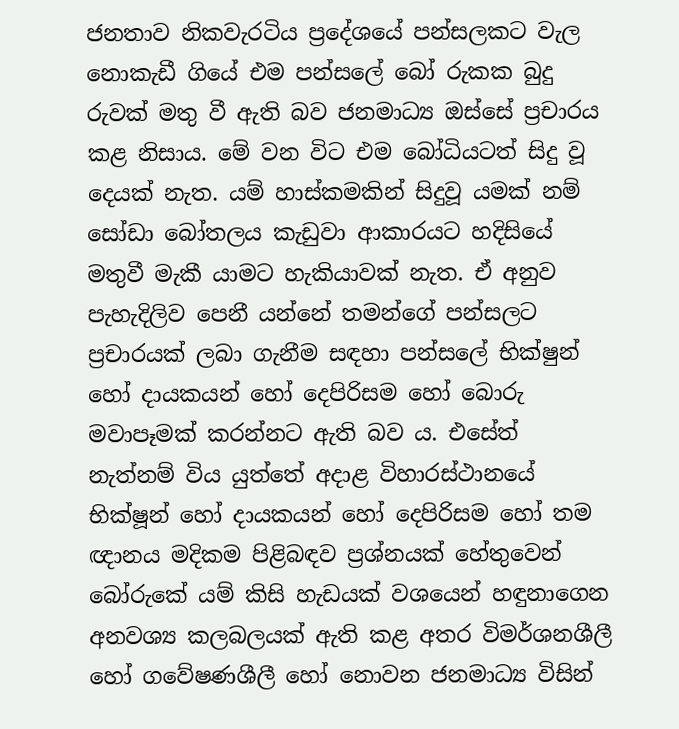ජනතාව නිකවැරටිය ප්‍රදේශයේ පන්සලකට වැල නොකැඩී ගියේ එම පන්සලේ බෝ රුකක බුදු රුවක් මතු වී ඇති බව ජනමාධ්‍ය ඔස්සේ ප්‍රචාරය කළ නිසාය. මේ වන විට එම බෝධියටත් සිදු වූ දෙයක් නැත. යම් හාස්කමකින් සිදුවූ යමක් නම් සෝඩා බෝතලය කැඩුවා ආකාරයට හදිසියේ මතුවී මැකී යාමට හැකියාවක් නැත. ඒ අනුව පැහැදිලිව පෙනී යන්නේ තමන්ගේ පන්සලට ප්‍රචාරයක් ලබා ගැනීම සඳහා පන්සලේ භික්ෂුන් හෝ දායකයන් හෝ දෙපිරිසම හෝ බොරු මවාපෑමක් කරන්නට ඇති බව ය. එසේත් නැත්නම් විය යුත්තේ අදාළ විහාරස්ථානයේ භික්ෂූන් හෝ දායකයන් හෝ දෙපිරිසම හෝ තම ඥානය මදිකම පිළිබඳව ප්‍රශ්නයක් හේතුවෙන් බෝරුකේ යම් කිසි හැඩයක් වශයෙන් හඳුනාගෙන අනවශ්‍ය කලබලයක් ඇති කළ අතර විමර්ශනශීලී හෝ ගවේෂණශීලී හෝ නොවන ජනමාධ්‍ය විසින්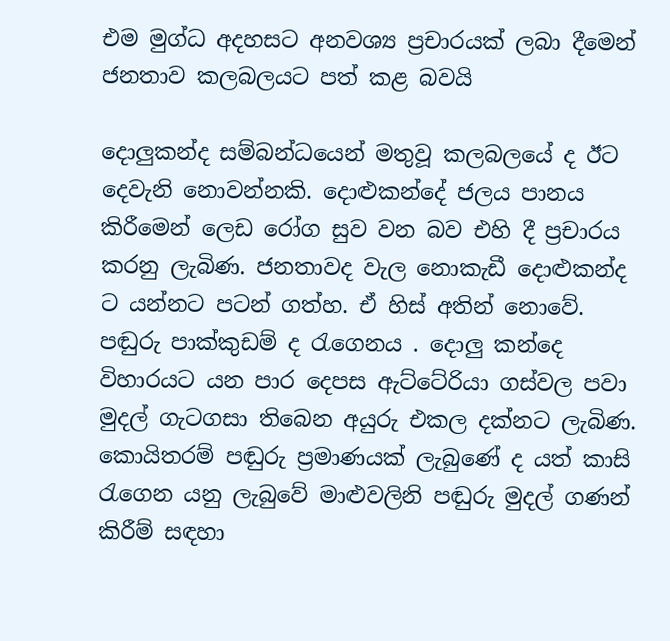එම මුග්ධ අදහසට අනවශ්‍ය ප්‍රචාරයක් ලබා දීමෙන් ජනතාව කලබලයට පත් කළ බවයි

දොලුකන්ද සම්බන්ධයෙන් මතුවූ කලබලයේ ද ඊට දෙවැනි නොවන්නකි. දොළුකන්දේ ජලය පානය කිරීමෙන් ලෙඩ රෝග සුව වන බව එහි දී ප්‍රචාරය කරනු ලැබිණ. ජනතාවද වැල නොකැඩී දොළුකන්ද ට යන්නට පටන් ගත්හ. ඒ හිස් අතින් නොවේ. පඬුරු පාක්කුඩම් ද රැගෙනය . දොලු කන්දෙ විහාරයට යන පාර දෙපස ඇට්ටේරියා ගස්වල පවා මුදල් ගැටගසා තිබෙන අයුරු එකල දක්නට ලැබිණ. කොයිතරම් පඬුරු ප්‍රමාණයක් ලැබුණේ ද යත් කාසි රැගෙන යනු ලැබුවේ මාළුවලිනි පඬුරු මුදල් ගණන් කිරීම් සඳහා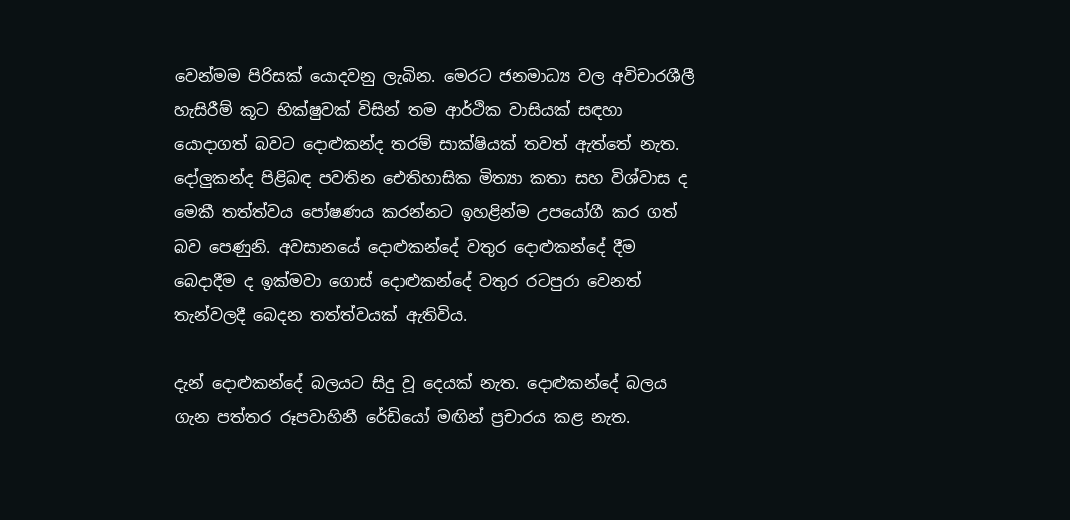වෙන්මම පිරිසක් යොදවනු ලැබින. මෙරට ජනමාධ්‍ය වල අවිචාරශීලී හැසිරීම් කූට භික්ෂුවක් විසින් තම ආර්ථික වාසියක් සඳහා යොදාගත් බවට දොළුකන්ද තරම් සාක්ෂියක් තවත් ඇත්තේ නැත. දෝලුකන්ද පිළිබඳ පවතින ඓතිහාසික මිත්‍යා කතා සහ විශ්වාස ද මෙකී තත්ත්වය පෝෂණය කරන්නට ඉහළින්ම උපයෝගී කර ගත් බව පෙණුනි. අවසානයේ දොළුකන්දේ වතුර දොළුකන්දේ දීම බෙදාදීම ද ඉක්මවා ගොස් දොළුකන්දේ වතුර රටපුරා වෙනත් තැන්වලදී බෙදන තත්ත්වයක් ඇතිවිය.

දැන් දොළුකන්දේ බලයට සිදු වූ දෙයක් නැත. දොළුකන්දේ බලය ගැන පත්තර රූපවාහිනී රේඩියෝ මඟින් ප්‍රචාරය කළ නැත.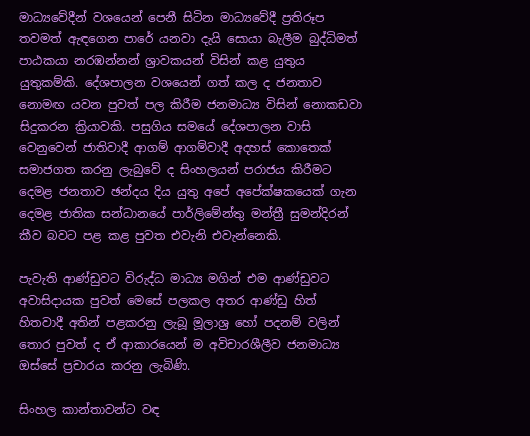මාධ්‍යවේදීන් වශයෙන් පෙනී සිටින මාධ්‍යවේදී ප්‍රතිරූප තවමත් ඇඳගෙන පාරේ යනවා දැයි සොයා බැලීම බුද්ධිමත් පාඨකයා නරඹන්නන් ශ්‍රාවකයන් විසින් කළ යුතුය යුතුකම්කි. දේශපාලන වශයෙන් ගත් කල ද ජනතාව නොමඟ යවන පුවත් පල කිරීම ජනමාධ්‍ය විසින් නොකඩවා සිදුකරන ක්‍රියාවකි. පසුගිය සමයේ දේශපාලන වාසි වෙනුවෙන් ජාතිවාදී ආගම් ආගම්වාදී අදහස් කොතෙක් සමාජගත කරනු ලැබුවේ ද සිංහලයන් පරාජය කිරීමට දෙමළ ජනතාව ඡන්දය දිය යුතු අපේ අපේක්ෂකයෙක් ගැන දෙමළ ජාතික සන්ධානයේ පාර්ලිමේන්තු මන්ත්‍රී සුමන්දිරන් කීව බවට පළ කළ පුවත එවැනි එවැන්නෙකි.

පැවැති ආණ්ඩුවට විරුද්ධ මාධ්‍ය මගින් එම ආණ්ඩුවට අවාසිදායක පුවත් මෙසේ පලකල අතර ආණ්ඩු හිත් හිතවාදී අතින් පළකරනු ලැබූ මූලාශ්‍ර හෝ පදනම් වලින් තොර පුවත් ද ඒ ආකාරයෙන් ම අවිචාරශීලීව ජනමාධ්‍ය ඔස්සේ ප්‍රචාරය කරනු ලැබිණි.

සිංහල කාන්තාවන්ට වඳ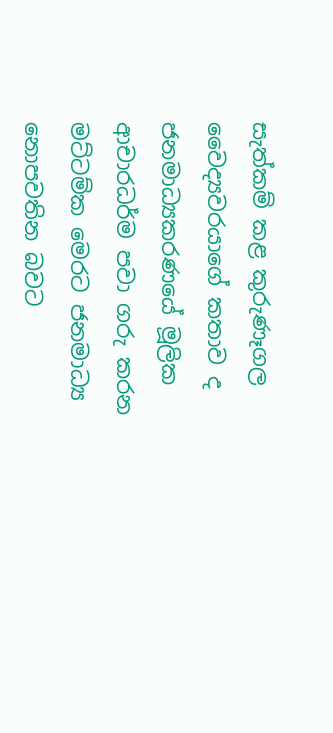සැත්කම් කළ කුරුණෑගල වෛද්‍යවරයාගේ කතාව ද ජනමාධ්‍යකරණයේ මූලික ආචාරධර්ම පවා ගරු කරන මට්ටම්ක මෙරට ජනමාධ්‍ය නොපවතින බවට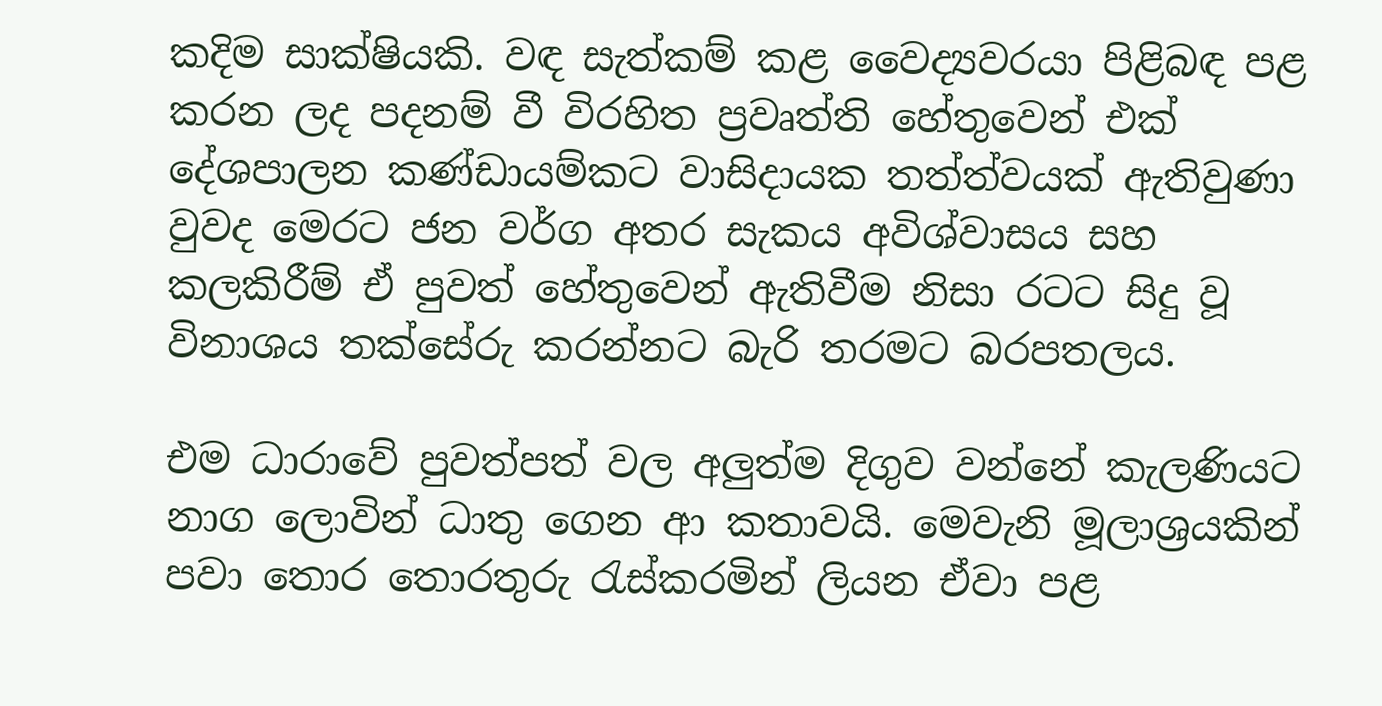කදිම සාක්ෂියකි. වඳ සැත්කම් කළ වෛද්‍යවරයා පිළිබඳ පළ කරන ලද පදනම් වී විරහිත ප්‍රවෘත්ති හේතුවෙන් එක් දේශපාලන කණ්ඩායම්කට වාසිදායක තත්ත්වයක් ඇතිවුණා වුවද මෙරට ජන වර්ග අතර සැකය අවිශ්වාසය සහ කලකිරීම් ඒ පුවත් හේතුවෙන් ඇතිවීම නිසා රටට සිදු වූ විනාශය තක්සේරු කරන්නට බැරි තරමට බරපතලය.

එම ධාරාවේ පුවත්පත් වල අලුත්ම දිගුව වන්නේ කැලණියට නාග ලොවින් ධාතු ගෙන ආ කතාවයි. මෙවැනි මූලාශ්‍රයකින් පවා තොර තොරතුරු රැස්කරමින් ලියන ඒවා පළ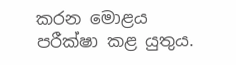කරන මොළය පරීක්ෂා කළ යුතුය.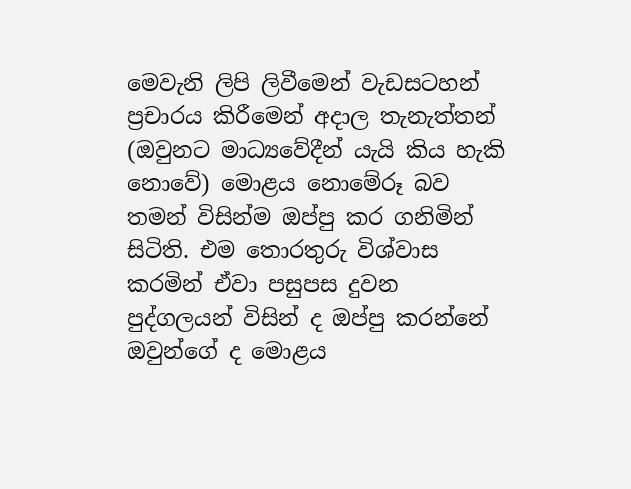මෙවැනි ලිපි ලිවීමෙන් වැඩසටහන් ප්‍රචාරය කිරීමෙන් අදාල තැනැත්තන් (ඔවුනට මාධ්‍යවේදීන් යැයි කිය හැකි නොවේ) මොළය නොමේරූ බව තමන් විසින්ම ඔප්පු කර ගනිමින් සිටිති. එම තොරතුරු විශ්වාස කරමින් ඒවා පසුපස දුවන පුද්ගලයන් විසින් ද ඔප්පු කරන්නේ ඔවුන්ගේ ද මොළය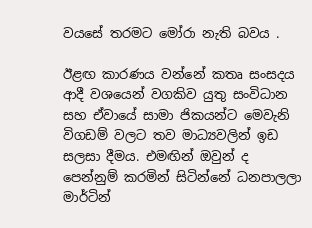වයසේ තරමට මෝරා නැති බවය .

ඊළඟ කාරණය වන්නේ කතෘ සංසදය ආදී වශයෙන් වගකිව යුතු සංවිධාන සහ ඒවායේ සාමා ජිකයන්ට මෙවැනි විගඩම් වලට තව මාධ්‍යවලින් ඉඩ සලසා දීමය. එමඟින් ඔවුන් ද පෙන්නුම් කරමින් සිටින්නේ ධනපාලලා මාර්ටින්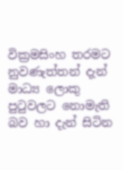වික්‍රමසිංහ තරමට නුවණැත්තන් දැන් මාධ්‍ය ලොකු පුටුවලට නොමැති බව හා දැන් සිටින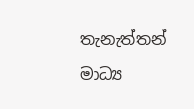තැනැත්තන් මාධ්‍ය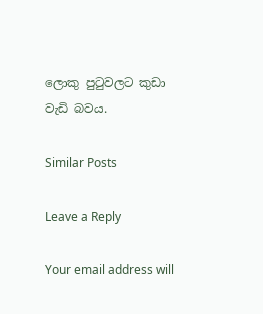ලොකු පුටුවලට කුඩා වැඩි බවය.

Similar Posts

Leave a Reply

Your email address will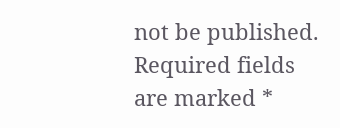not be published. Required fields are marked *